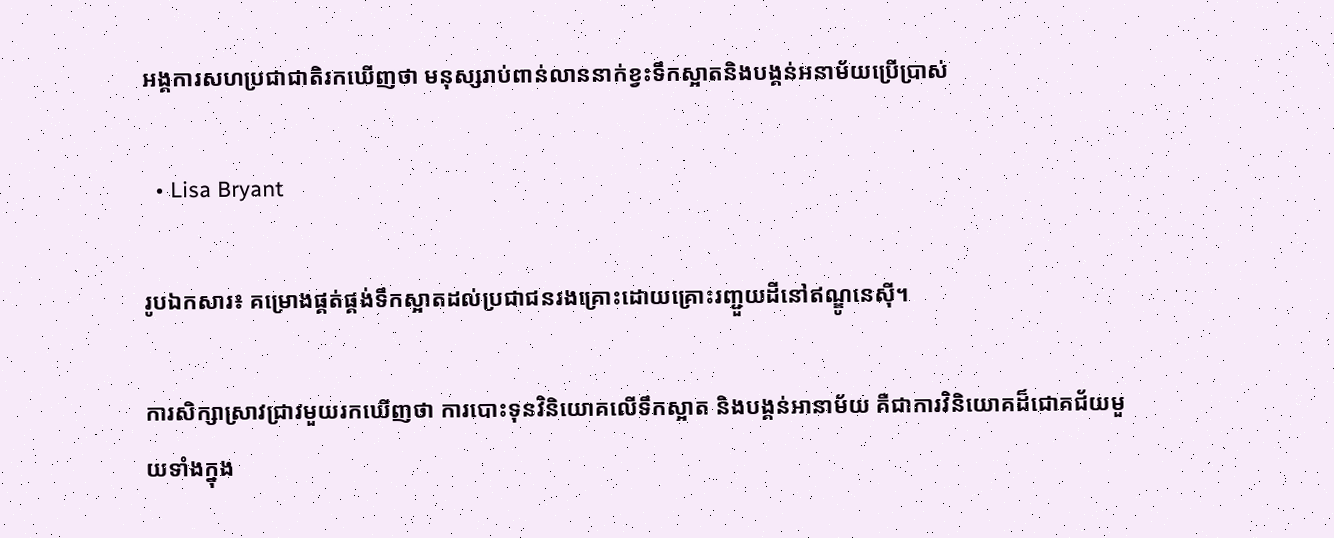អង្គការសហប្រជាជាតិរកឃើញថា មនុស្សរាប់ពាន់លាននាក់ខ្វះទឹកស្អាតនិងបង្គន់អនាម័យប្រើប្រាស់

  • Lisa Bryant

រូបឯកសារ៖ គម្រោងផ្គត់ផ្គង់ទឹកស្អាតដល់ប្រជាជនរងគ្រោះដោយគ្រោះរញ្ជួយដីនៅឥណ្ឌូនេស៊ី។

ការសិក្សាស្រាវជ្រាវមួយរកឃើញថា ការបោះទុនវិនិយោគលើទឹកស្អាត និងបង្គន់អានាម័យ គឺជាការវិនិយោគដ៏ជោគជ័យមួយទាំងក្នុង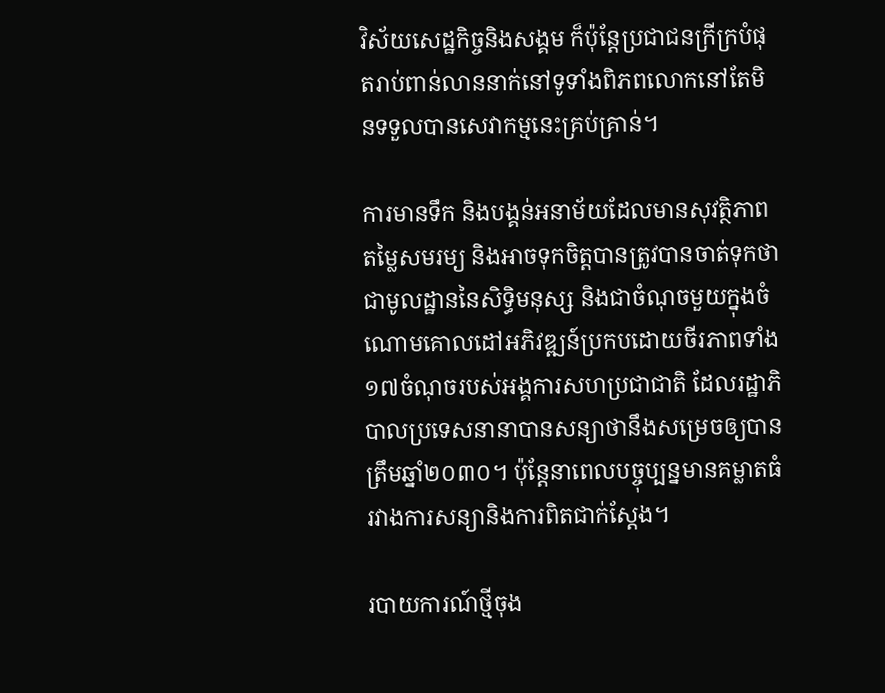វិស័យសេដ្ឋកិច្ចនិងសង្គម ក៏ប៉ុន្តែប្រជាជនក្រីក្របំផុតរាប់ពាន់លាននាក់នៅទូទាំងពិភពលោកនៅតែមិនទទួលបានសេវាកម្មនេះគ្រប់គ្រាន់។

ការមានទឹក និងបង្គន់អនាម័យដែលមានសុវត្ថិភាព តម្លៃសមរម្យ និងអាចទុកចិត្តបានត្រូវបានចាត់ទុកថាជាមូលដ្ឋាននៃសិទ្ធិមនុស្ស និងជាចំណុចមួយក្នុងចំណោមគោលដៅអភិវឌ្ឍន៍ប្រកបដោយចីរភាពទាំង១៧ចំណុចរបស់អង្គការសហប្រជាជាតិ ដែលរដ្ឋាភិបាលប្រទេសនានាបានសន្យាថានឹងសម្រេចឲ្យបានត្រឹមឆ្នាំ២០៣០។ ប៉ុន្តែនាពេលបច្ចុប្បន្នមានគម្លាតធំរវាងការសន្យានិងការពិតជាក់ស្តែង។

របាយការណ៍ថ្មីចុង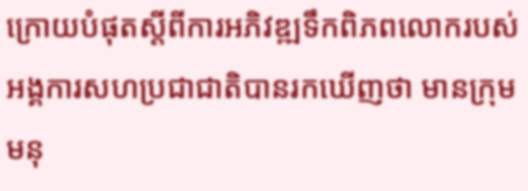ក្រោយបំផុតស្តីពីការអភិវឌ្ឍទឹកពិភពលោករបស់អង្គការសហប្រជាជាតិបានរកឃើញថា មានក្រុមមនុ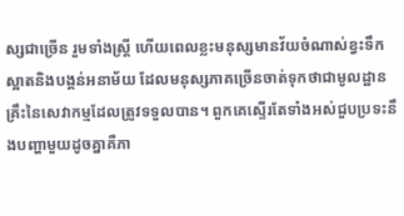ស្សជាច្រើន រួមទាំងស្រ្តី ហើយពេលខ្លះមនុស្សមានវ័យចំណាស់ខ្វះទឹកស្អាតនិងបង្គន់អនាម័យ ដែលមនុស្សភាគច្រើនចាត់ទុកថាជាមូលដ្ឋានគ្រឹះនៃសេវាកម្មដែលត្រូវទទួលបាន។ ពួកគេស្ទើរតែទាំងអស់ជួបប្រទះនឹងបញ្ហាមួយដូចគ្នាគឺភា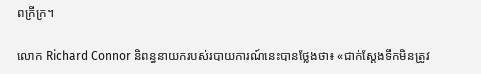ពក្រីក្រ។

លោក Richard Connor និពន្ធនាយករបស់របាយការណ៍នេះបានថ្លែងថា៖ «ជាក់ស្តែងទឹកមិនត្រូវ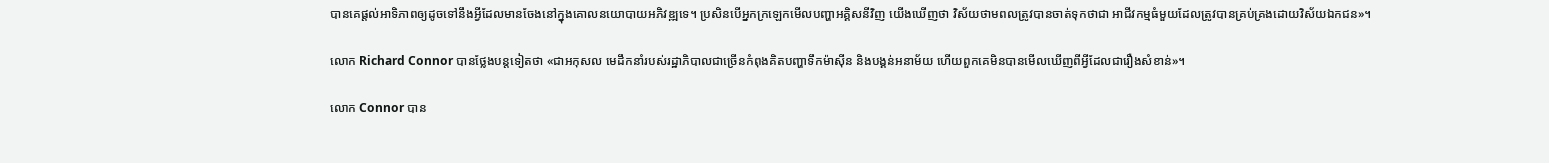បានគេផ្តល់អាទិភាពឲ្យដូចទៅនឹងអ្វីដែលមានចែងនៅក្នុងគោលនយោបាយអភិវឌ្ឍទេ។ ប្រសិនបើអ្នកក្រឡេកមើលបញ្ហាអគ្គិសនីវិញ យើងឃើញថា វិស័យថាមពលត្រូវបានចាត់ទុកថាជា អាជីវកម្មធំមួយដែលត្រូវបានគ្រប់គ្រងដោយវិស័យឯកជន»។

លោក Richard Connor បានថ្លែងបន្តទៀតថា «ជាអកុសល មេដឹកនាំរបស់រដ្ឋាភិបាលជាច្រើនកំពុងគិតបញ្ហាទឹកម៉ាស៊ីន និងបង្គន់អនាម័យ ហើយពួកគេមិនបានមើលឃើញពីអ្វីដែលជារឿងសំខាន់»។

លោក Connor បាន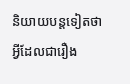និយាយបន្តទៀតថា អ្វីដែលជារឿង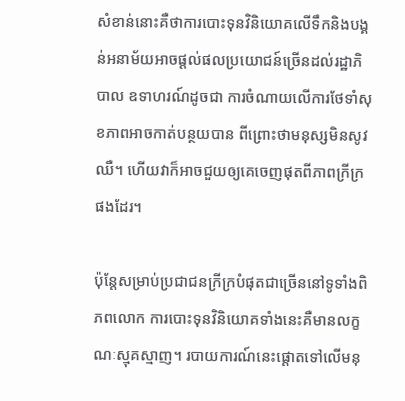សំខាន់នោះគឺថាការបោះទុនវិនិយោគលើទឹកនិងបង្គន់អនាម័យអាចផ្តល់ផលប្រយោជន៍ច្រើនដល់រដ្ឋាភិបាល ឧទាហរណ៍ដូចជា ការចំណាយលើការថែទាំសុខភាពអាចកាត់បន្ថយបាន ពីព្រោះថាមនុស្សមិនសូវឈឺ។ ហើយវាក៏អាចជួយឲ្យគេចេញផុតពីភាពក្រីក្រផងដែរ។

ប៉ុន្តែសម្រាប់ប្រជាជនក្រីក្របំផុតជាច្រើននៅទូទាំងពិភពលោក ការបោះទុនវិនិយោគទាំងនេះគឺមានលក្ខណៈស្មុគស្មាញ។ របាយការណ៍នេះផ្តោតទៅលើមនុ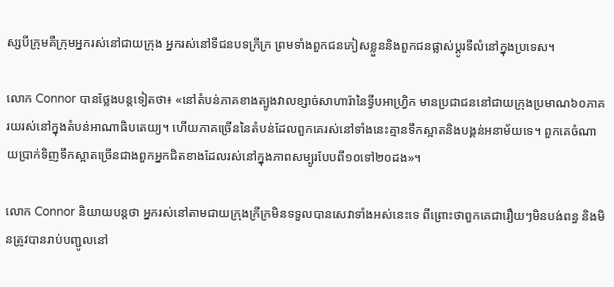ស្សបីក្រុមគឺក្រុមអ្នករស់នៅជាយក្រុង អ្នករស់នៅទីជនបទក្រីក្រ ព្រមទាំងពួកជនភៀសខ្លួននិងពួកជនផ្លាស់ប្តូរទីលំនៅក្នុងប្រទេស។

លោក Connor បានថ្លែងបន្តទៀតថា៖ «នៅតំបន់ភាគខាងត្បូងវាលខ្សាច់សាហារ៉ានៃទ្វីបអាហ្វ្រិក មានប្រជាជននៅជាយក្រុងប្រមាណ៦០ភាគរយរស់នៅក្នុងតំបន់អាណាធិបតេយ្យ។ ហើយភាគច្រើននៃតំបន់ដែលពួកគេរស់នៅទាំងនេះគ្មានទឹកស្អាតនិងបង្គន់អនាម័យទេ។ ពួកគេចំណាយប្រាក់ទិញទឹកស្អាតច្រើនជាងពួកអ្នកជិតខាងដែលរស់នៅក្នុងភាពសម្បូរបែបពី១០ទៅ២០ដង»។

លោក Connor និយាយបន្តថា អ្នករស់នៅតាមជាយក្រុងក្រីក្រមិនទទួលបានសេវាទាំងអស់នេះទេ ពីព្រោះថាពួកគេជារឿយៗមិនបង់ពន្ធ និងមិនត្រូវបានរាប់បញ្ជូលនៅ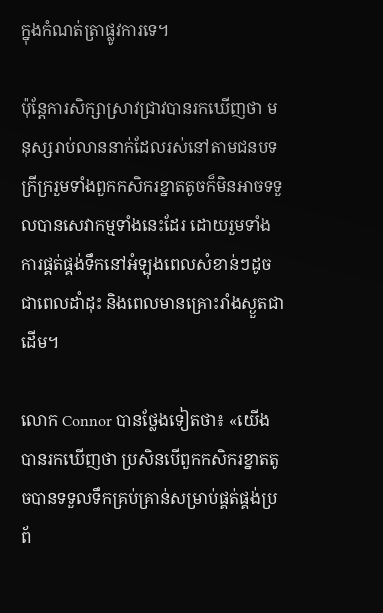ក្នុងកំណត់ត្រាផ្លូវការទេ។

ប៉ុន្តែការសិក្សាស្រាវជ្រាវបានរកឃើញថា មនុស្សរាប់លាននាក់ដែលរស់នៅតាមជនបទក្រីក្ររួមទាំងពួកកសិករខ្នាតតូចក៏មិនអាចទទួលបានសេវាកម្មទាំងនេះដែរ ដោយរួមទាំងការផ្គត់ផ្គង់ទឹកនៅអំឡុងពេលសំខាន់ៗដូចជាពេលដាំដុះ និងពេលមានគ្រោះរាំងស្ងួតជាដើម។

លោក Connor បានថ្លែងទៀតថា៖ «យើងបានរកឃើញថា ប្រសិនបើពួកកសិករខ្នាតតូចបានទទួលទឹកគ្រប់គ្រាន់សម្រាប់ផ្គត់ផ្គង់ប្រព័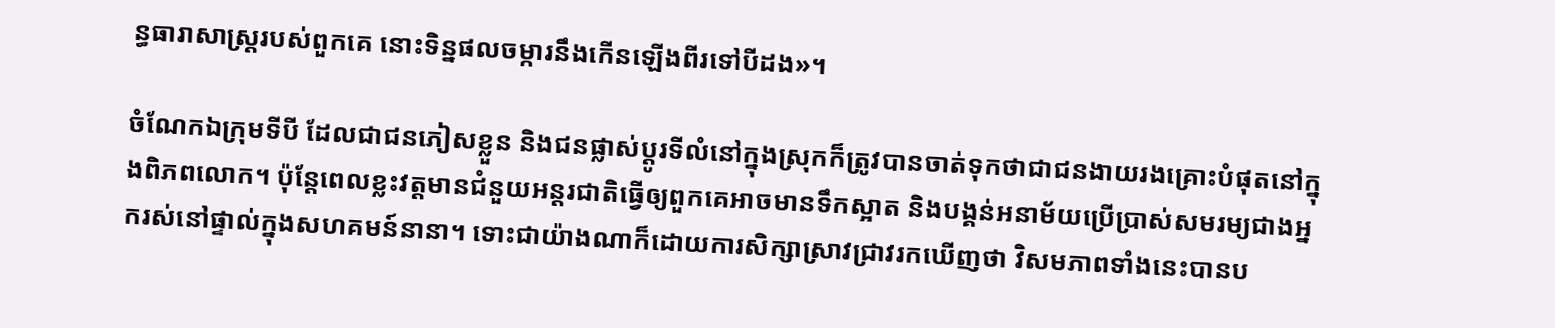ន្ធធារាសាស្រ្តរបស់ពួកគេ នោះទិន្នផលចម្ការនឹងកើនឡើងពីរទៅបីដង»។

ចំណែកឯក្រុមទីបី ដែលជាជនភៀសខ្លួន និងជនផ្លាស់ប្តូរទីលំនៅក្នុងស្រុកក៏ត្រូវបានចាត់ទុកថាជាជនងាយរងគ្រោះបំផុតនៅក្នុងពិភពលោក។ ប៉ុន្តែពេលខ្លះវត្តមានជំនួយអន្តរជាតិធ្វើឲ្យពួកគេអាចមានទឹកស្អាត និងបង្គន់អនាម័យប្រើប្រាស់សមរម្យជាងអ្នករស់នៅផ្ទាល់ក្នុងសហគមន៍នានា។ ទោះជាយ៉ាងណាក៏ដោយការសិក្សាស្រាវជ្រាវរកឃើញថា វិសមភាពទាំងនេះបានប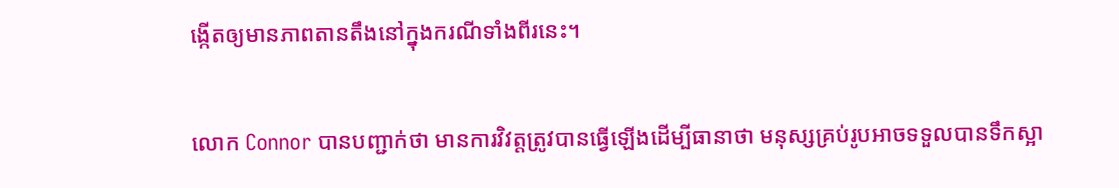ង្កើតឲ្យមានភាពតានតឹងនៅក្នុងករណីទាំងពីរនេះ។

លោក Connor បានបញ្ជាក់ថា មានការវិវត្តត្រូវបានធ្វើឡើងដើម្បីធានាថា មនុស្សគ្រប់រូបអាចទទួលបានទឹកស្អា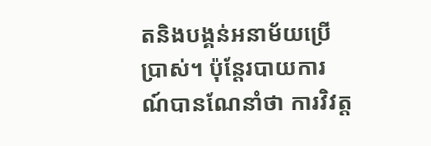តនិងបង្គន់អនាម័យប្រើប្រាស់។ ប៉ុន្តែរបាយការណ៍បានណែនាំថា ការវិវត្ត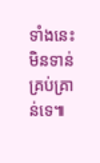ទាំងនេះមិនទាន់គ្រប់គ្រាន់ទេ៕